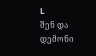L
შენ და დემონი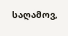საღამოვ,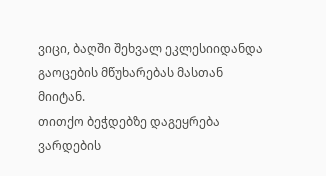ვიცი, ბაღში შეხვალ ეკლესიიდანდა გაოცების მწუხარებას მასთან მიიტან.
თითქო ბეჭდებზე დაგეყრება ვარდების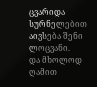ცვარიდა სურნელებით აივსება შენი ლოცვანი.
და მხოლოდ ღამით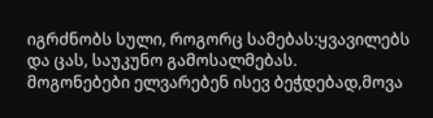იგრძნობს სული, როგორც სამებას:ყვავილებს და ცას, საუკუნო გამოსალმებას.
მოგონებები ელვარებენ ისევ ბეჭდებად,მოვა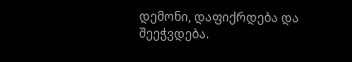დემონი, დაფიქრდება და შეეჭვდება.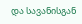და სავანისგან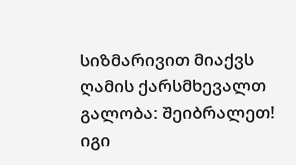სიზმარივით მიაქვს ღამის ქარსმხევალთ გალობა: შეიბრალეთ! იგი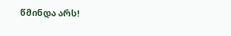წმინდა არს!